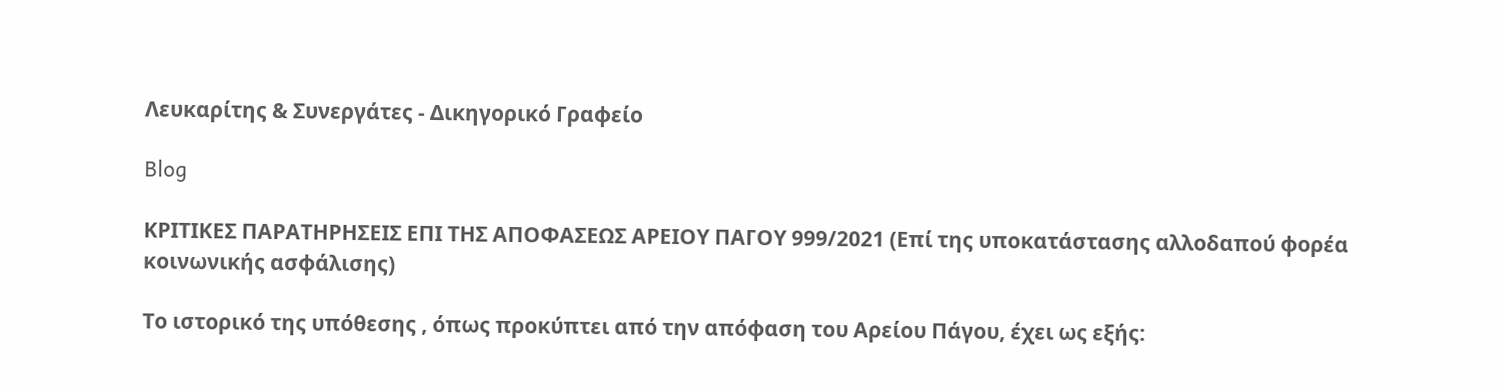Λευκαρίτης & Συνεργάτες - Δικηγορικό Γραφείο

Blog

ΚΡΙΤΙΚΕΣ ΠΑΡΑΤΗΡΗΣΕΙΣ ΕΠΙ ΤΗΣ ΑΠΟΦΑΣΕΩΣ ΑΡΕΙΟΥ ΠΑΓΟΥ 999/2021 (Επί της υποκατάστασης αλλοδαπού φορέα κοινωνικής ασφάλισης)

Το ιστορικό της υπόθεσης , όπως προκύπτει από την απόφαση του Αρείου Πάγου, έχει ως εξής: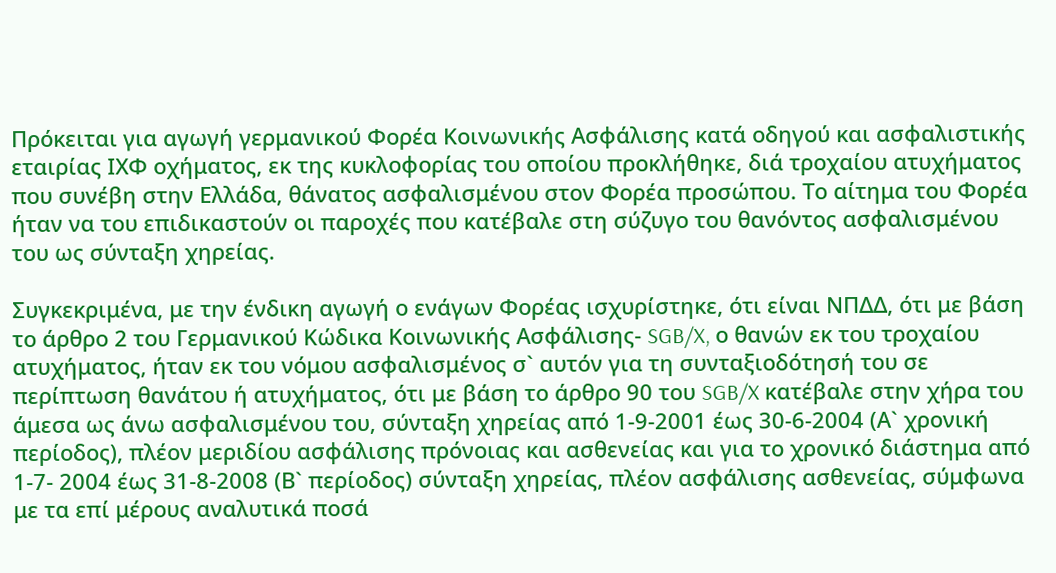Πρόκειται για αγωγή γερμανικού Φορέα Κοινωνικής Ασφάλισης κατά οδηγού και ασφαλιστικής εταιρίας ΙΧΦ οχήματος, εκ της κυκλοφορίας του οποίου προκλήθηκε, διά τροχαίου ατυχήματος που συνέβη στην Ελλάδα, θάνατος ασφαλισμένου στον Φορέα προσώπου. Το αίτημα του Φορέα ήταν να του επιδικαστούν οι παροχές που κατέβαλε στη σύζυγο του θανόντος ασφαλισμένου του ως σύνταξη χηρείας.

Συγκεκριμένα, με την ένδικη αγωγή ο ενάγων Φορέας ισχυρίστηκε, ότι είναι ΝΠΔΔ, ότι με βάση το άρθρο 2 του Γερμανικού Κώδικα Κοινωνικής Ασφάλισης- SGB/X, ο θανών εκ του τροχαίου ατυχήματος, ήταν εκ του νόμου ασφαλισμένος σ` αυτόν για τη συνταξιοδότησή του σε περίπτωση θανάτου ή ατυχήματος, ότι με βάση το άρθρο 90 του SGB/X κατέβαλε στην χήρα του άμεσα ως άνω ασφαλισμένου του, σύνταξη χηρείας από 1-9-2001 έως 30-6-2004 (Α` χρονική περίοδος), πλέον μεριδίου ασφάλισης πρόνοιας και ασθενείας και για το χρονικό διάστημα από 1-7- 2004 έως 31-8-2008 (Β` περίοδος) σύνταξη χηρείας, πλέον ασφάλισης ασθενείας, σύμφωνα με τα επί μέρους αναλυτικά ποσά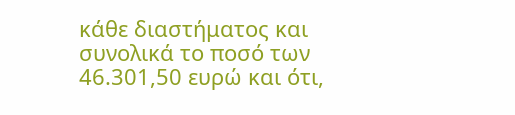κάθε διαστήματος και συνολικά το ποσό των 46.301,50 ευρώ και ότι,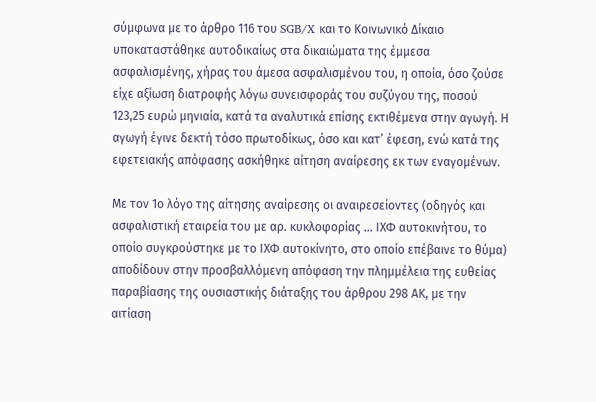σύμφωνα με το άρθρο 116 του SGB/X και το Κοινωνικό Δίκαιο υποκαταστάθηκε αυτοδικαίως στα δικαιώματα της έμμεσα ασφαλισμένης, χήρας του άμεσα ασφαλισμένου του, η οποία, όσο ζούσε είχε αξίωση διατροφής λόγω συνεισφοράς του συζύγου της, ποσού 123,25 ευρώ μηνιαία, κατά τα αναλυτικά επίσης εκτιθέμενα στην αγωγή. Η αγωγή έγινε δεκτή τόσο πρωτοδίκως, όσο και κατ’ έφεση, ενώ κατά της εφετειακής απόφασης ασκήθηκε αίτηση αναίρεσης εκ των εναγομένων.

Με τον 1ο λόγο της αίτησης αναίρεσης οι αναιρεσείοντες (οδηγός και ασφαλιστική εταιρεία του με αρ. κυκλοφορίας … ΙΧΦ αυτοκινήτου, το οποίο συγκρούστηκε με το ΙΧΦ αυτοκίνητο, στο οποίο επέβαινε το θύμα) αποδίδουν στην προσβαλλόμενη απόφαση την πλημμέλεια της ευθείας παραβίασης της ουσιαστικής διάταξης του άρθρου 298 ΑΚ, με την αιτίαση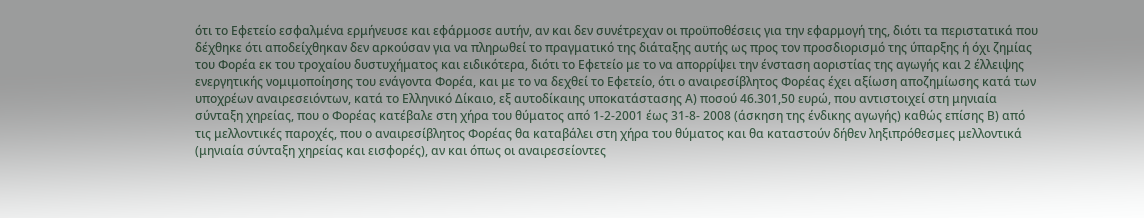ότι το Εφετείο εσφαλμένα ερμήνευσε και εφάρμοσε αυτήν, αν και δεν συνέτρεχαν οι προϋποθέσεις για την εφαρμογή της, διότι τα περιστατικά που δέχθηκε ότι αποδείχθηκαν δεν αρκούσαν για να πληρωθεί το πραγματικό της διάταξης αυτής ως προς τον προσδιορισμό της ύπαρξης ή όχι ζημίας του Φορέα εκ του τροχαίου δυστυχήματος και ειδικότερα, διότι το Εφετείο με το να απορρίψει την ένσταση αοριστίας της αγωγής και 2 έλλειψης ενεργητικής νομιμοποίησης του ενάγοντα Φορέα, και με το να δεχθεί το Εφετείο, ότι ο αναιρεσίβλητος Φορέας έχει αξίωση αποζημίωσης κατά των υποχρέων αναιρεσειόντων, κατά το Ελληνικό Δίκαιο, εξ αυτοδίκαιης υποκατάστασης Α) ποσού 46.301,50 ευρώ, που αντιστοιχεί στη μηνιαία σύνταξη χηρείας, που ο Φορέας κατέβαλε στη χήρα του θύματος από 1-2-2001 έως 31-8- 2008 (άσκηση της ένδικης αγωγής) καθώς επίσης Β) από τις μελλοντικές παροχές, που ο αναιρεσίβλητος Φορέας θα καταβάλει στη χήρα του θύματος και θα καταστούν δήθεν ληξιπρόθεσμες μελλοντικά (μηνιαία σύνταξη χηρείας και εισφορές), αν και όπως οι αναιρεσείοντες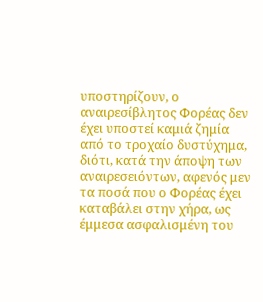υποστηρίζουν, ο αναιρεσίβλητος Φορέας δεν έχει υποστεί καμιά ζημία από το τροχαίο δυστύχημα, διότι, κατά την άποψη των αναιρεσειόντων, αφενός μεν τα ποσά που ο Φορέας έχει καταβάλει στην χήρα, ως έμμεσα ασφαλισμένη του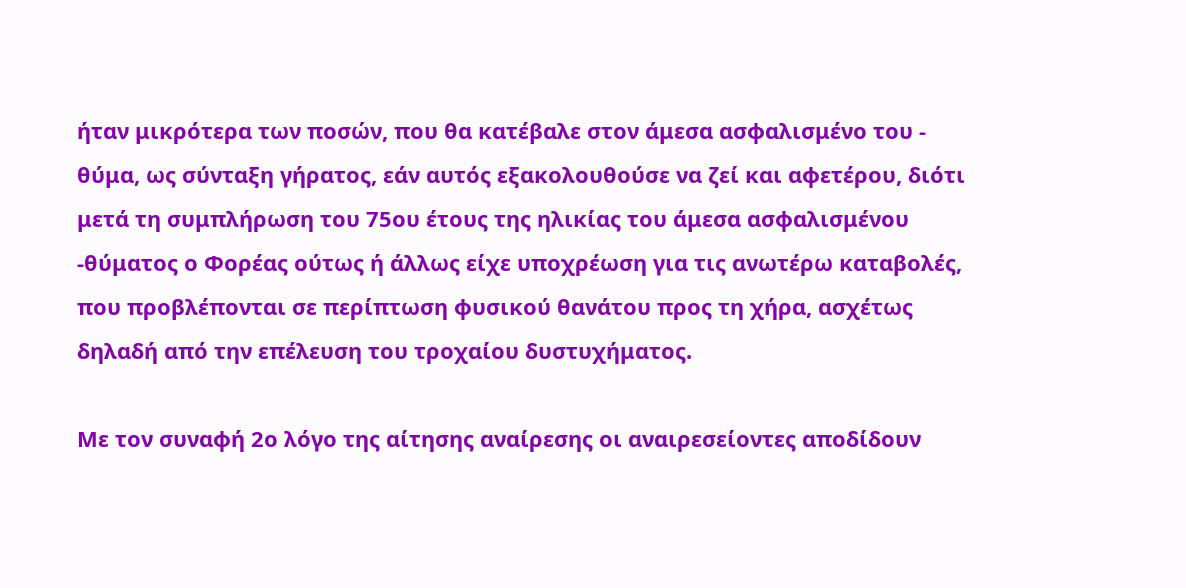ήταν μικρότερα των ποσών, που θα κατέβαλε στον άμεσα ασφαλισμένο του - θύμα, ως σύνταξη γήρατος, εάν αυτός εξακολουθούσε να ζεί και αφετέρου, διότι μετά τη συμπλήρωση του 75ου έτους της ηλικίας του άμεσα ασφαλισμένου -θύματος ο Φορέας ούτως ή άλλως είχε υποχρέωση για τις ανωτέρω καταβολές, που προβλέπονται σε περίπτωση φυσικού θανάτου προς τη χήρα, ασχέτως δηλαδή από την επέλευση του τροχαίου δυστυχήματος.

Με τον συναφή 2ο λόγο της αίτησης αναίρεσης οι αναιρεσείοντες αποδίδουν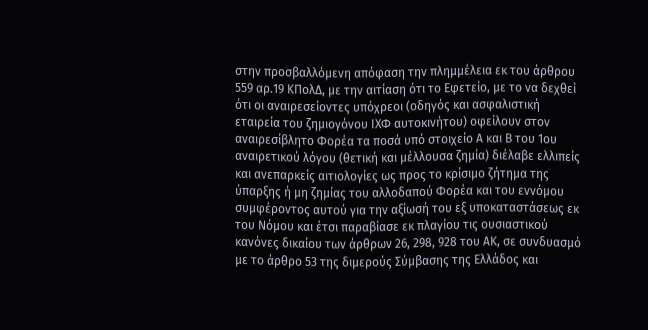στην προσβαλλόμενη απόφαση την πλημμέλεια εκ του άρθρου 559 αρ.19 ΚΠολΔ, με την αιτίαση ότι το Εφετείο, με το να δεχθεί ότι οι αναιρεσείοντες υπόχρεοι (οδηγός και ασφαλιστική εταιρεία του ζημιογόνου ΙΧΦ αυτοκινήτου) οφείλουν στον αναιρεσίβλητο Φορέα τα ποσά υπό στοιχείο Α και Β του 1ου αναιρετικού λόγου (θετική και μέλλουσα ζημία) διέλαβε ελλιπείς και ανεπαρκείς αιτιολογίες ως προς το κρίσιμο ζήτημα της ύπαρξης ή μη ζημίας του αλλοδαπού Φορέα και του εννόμου συμφέροντος αυτού για την αξίωσή του εξ υποκαταστάσεως εκ του Νόμου και έτσι παραβίασε εκ πλαγίου τις ουσιαστικού κανόνες δικαίου των άρθρων 26, 298, 928 του ΑΚ, σε συνδυασμό με το άρθρο 53 της διμερούς Σύμβασης της Ελλάδος και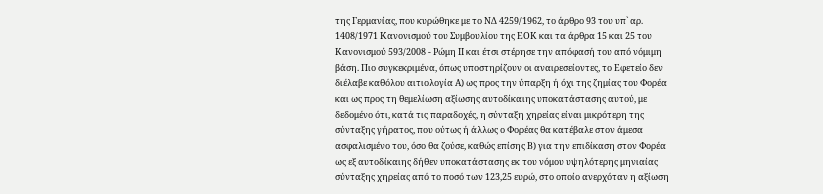της Γερμανίας, που κυρώθηκε με το ΝΔ 4259/1962, το άρθρο 93 του υπ` αρ. 1408/1971 Κανονισμού του Συμβουλίου της ΕΟΚ και τα άρθρα 15 και 25 του Κανονισμού 593/2008 - Ρώμη ΙΙ και έτσι στέρησε την απόφασή του από νόμιμη βάση. Πιο συγκεκριμένα, όπως υποστηρίζουν οι αναιρεσείοντες, το Εφετείο δεν διέλαβε καθόλου αιτιολογία Α) ως προς την ύπαρξη ή όχι της ζημίας του Φορέα και ως προς τη θεμελίωση αξίωσης αυτοδίκαιης υποκατάστασης αυτού, με δεδομένο ότι, κατά τις παραδοχές, η σύνταξη χηρείας είναι μικρότερη της σύνταξης γήρατος, που ούτως ή άλλως ο Φορέας θα κατέβαλε στον άμεσα ασφαλισμένο του, όσο θα ζούσε, καθώς επίσης Β) για την επιδίκαση στον Φορέα ως εξ αυτοδίκαιης δήθεν υποκατάστασης εκ του νόμου υψηλότερης μηνιαίας σύνταξης χηρείας από το ποσό των 123,25 ευρώ, στο οποίο ανερχόταν η αξίωση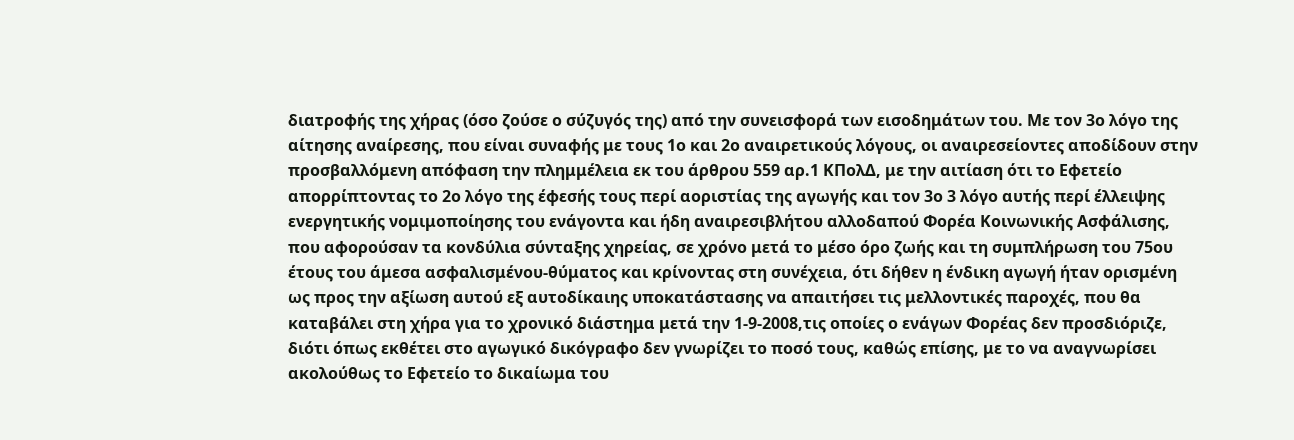διατροφής της χήρας (όσο ζούσε ο σύζυγός της) από την συνεισφορά των εισοδημάτων του. Με τον 3ο λόγο της αίτησης αναίρεσης, που είναι συναφής με τους 1ο και 2ο αναιρετικούς λόγους, οι αναιρεσείοντες αποδίδουν στην προσβαλλόμενη απόφαση την πλημμέλεια εκ του άρθρου 559 αρ.1 ΚΠολΔ, με την αιτίαση ότι το Εφετείο απορρίπτοντας το 2ο λόγο της έφεσής τους περί αοριστίας της αγωγής και τον 3ο 3 λόγο αυτής περί έλλειψης ενεργητικής νομιμοποίησης του ενάγοντα και ήδη αναιρεσιβλήτου αλλοδαπού Φορέα Κοινωνικής Ασφάλισης, που αφορούσαν τα κονδύλια σύνταξης χηρείας, σε χρόνο μετά το μέσο όρο ζωής και τη συμπλήρωση του 75ου έτους του άμεσα ασφαλισμένου-θύματος και κρίνοντας στη συνέχεια, ότι δήθεν η ένδικη αγωγή ήταν ορισμένη ως προς την αξίωση αυτού εξ αυτοδίκαιης υποκατάστασης να απαιτήσει τις μελλοντικές παροχές, που θα καταβάλει στη χήρα για το χρονικό διάστημα μετά την 1-9-2008,τις οποίες ο ενάγων Φορέας δεν προσδιόριζε, διότι όπως εκθέτει στο αγωγικό δικόγραφο δεν γνωρίζει το ποσό τους, καθώς επίσης, με το να αναγνωρίσει ακολούθως το Εφετείο το δικαίωμα του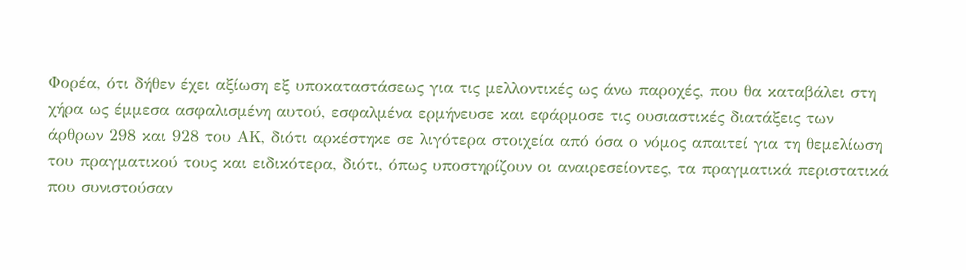Φορέα, ότι δήθεν έχει αξίωση εξ υποκαταστάσεως για τις μελλοντικές ως άνω παροχές, που θα καταβάλει στη χήρα ως έμμεσα ασφαλισμένη αυτού, εσφαλμένα ερμήνευσε και εφάρμοσε τις ουσιαστικές διατάξεις των άρθρων 298 και 928 του ΑΚ, διότι αρκέστηκε σε λιγότερα στοιχεία από όσα ο νόμος απαιτεί για τη θεμελίωση του πραγματικού τους και ειδικότερα, διότι, όπως υποστηρίζουν οι αναιρεσείοντες, τα πραγματικά περιστατικά που συνιστούσαν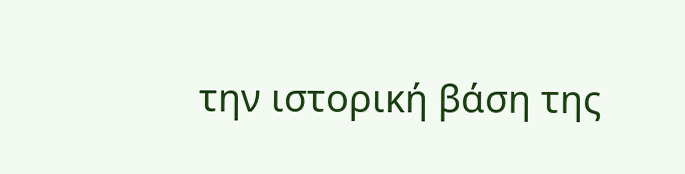την ιστορική βάση της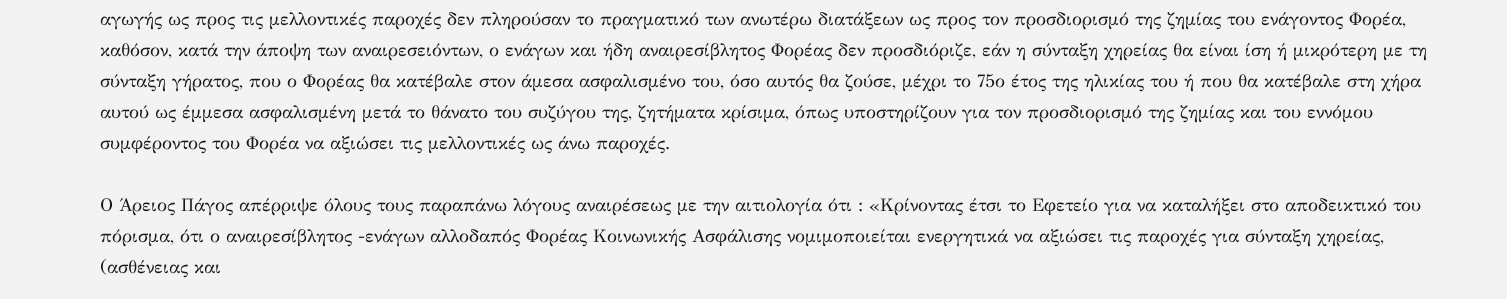αγωγής ως προς τις μελλοντικές παροχές δεν πληρούσαν το πραγματικό των ανωτέρω διατάξεων ως προς τον προσδιορισμό της ζημίας του ενάγοντος Φορέα, καθόσον, κατά την άποψη των αναιρεσειόντων, ο ενάγων και ήδη αναιρεσίβλητος Φορέας δεν προσδιόριζε, εάν η σύνταξη χηρείας θα είναι ίση ή μικρότερη με τη σύνταξη γήρατος, που ο Φορέας θα κατέβαλε στον άμεσα ασφαλισμένο του, όσο αυτός θα ζούσε, μέχρι το 75ο έτος της ηλικίας του ή που θα κατέβαλε στη χήρα αυτού ως έμμεσα ασφαλισμένη μετά το θάνατο του συζύγου της, ζητήματα κρίσιμα, όπως υποστηρίζουν για τον προσδιορισμό της ζημίας και του εννόμου συμφέροντος του Φορέα να αξιώσει τις μελλοντικές ως άνω παροχές.

Ο Άρειος Πάγος απέρριψε όλους τους παραπάνω λόγους αναιρέσεως με την αιτιολογία ότι : «Κρίνοντας έτσι το Εφετείο για να καταλήξει στο αποδεικτικό του πόρισμα, ότι ο αναιρεσίβλητος -ενάγων αλλοδαπός Φορέας Κοινωνικής Ασφάλισης νομιμοποιείται ενεργητικά να αξιώσει τις παροχές για σύνταξη χηρείας, (ασθένειας και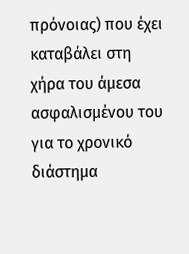πρόνοιας) που έχει καταβάλει στη χήρα του άμεσα ασφαλισμένου του για το χρονικό διάστημα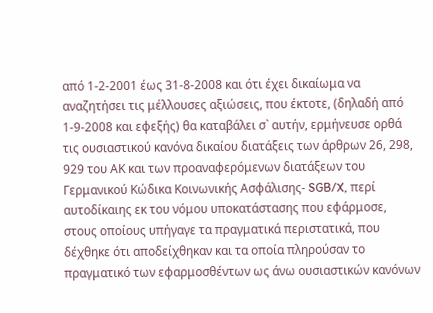από 1-2-2001 έως 31-8-2008 και ότι έχει δικαίωμα να αναζητήσει τις μέλλουσες αξιώσεις, που έκτοτε, (δηλαδή από 1-9-2008 και εφεξής) θα καταβάλει σ` αυτήν, ερμήνευσε ορθά τις ουσιαστικού κανόνα δικαίου διατάξεις των άρθρων 26, 298, 929 του ΑΚ και των προαναφερόμενων διατάξεων του Γερμανικού Κώδικα Κοινωνικής Ασφάλισης- SGB/X, περί αυτοδίκαιης εκ του νόμου υποκατάστασης που εφάρμοσε, στους οποίους υπήγαγε τα πραγματικά περιστατικά, που δέχθηκε ότι αποδείχθηκαν και τα οποία πληρούσαν το πραγματικό των εφαρμοσθέντων ως άνω ουσιαστικών κανόνων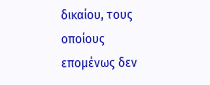δικαίου, τους οποίους επομένως δεν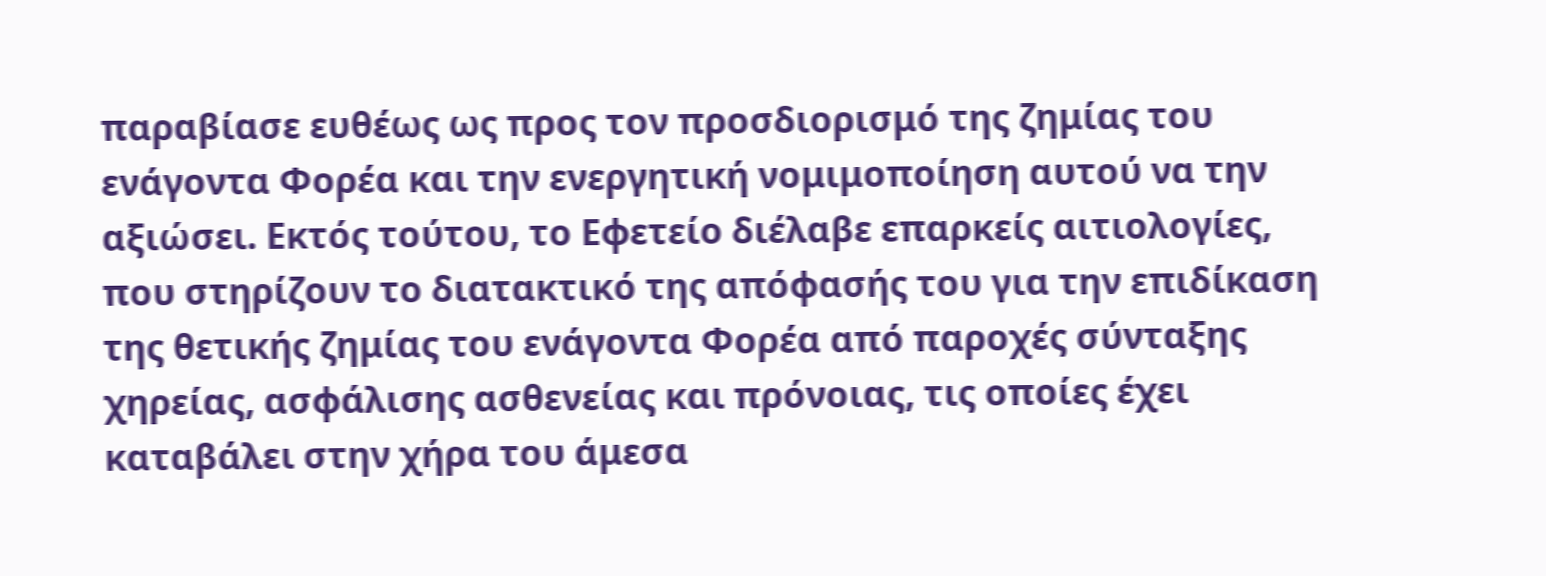παραβίασε ευθέως ως προς τον προσδιορισμό της ζημίας του ενάγοντα Φορέα και την ενεργητική νομιμοποίηση αυτού να την αξιώσει. Εκτός τούτου, το Εφετείο διέλαβε επαρκείς αιτιολογίες, που στηρίζουν το διατακτικό της απόφασής του για την επιδίκαση της θετικής ζημίας του ενάγοντα Φορέα από παροχές σύνταξης χηρείας, ασφάλισης ασθενείας και πρόνοιας, τις οποίες έχει καταβάλει στην χήρα του άμεσα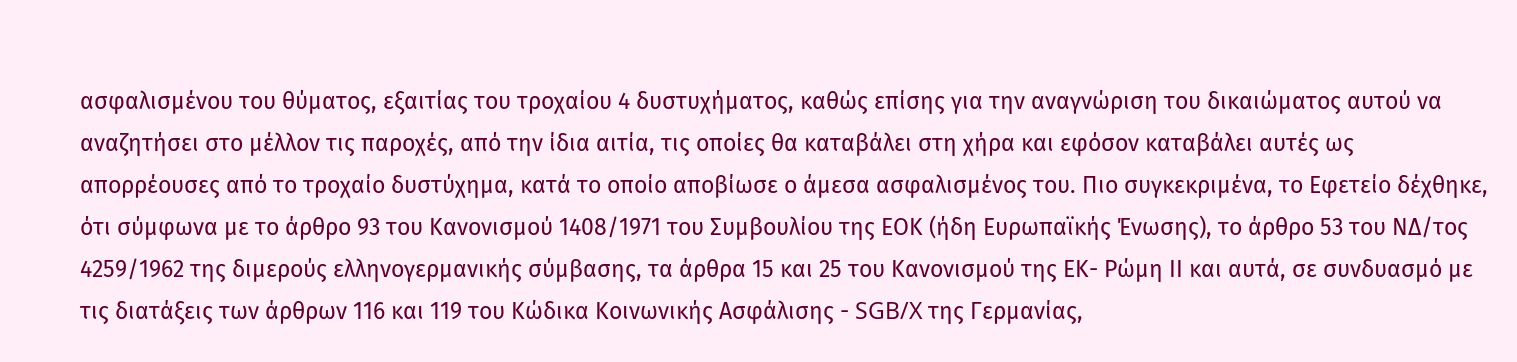ασφαλισμένου του θύματος, εξαιτίας του τροχαίου 4 δυστυχήματος, καθώς επίσης για την αναγνώριση του δικαιώματος αυτού να αναζητήσει στο μέλλον τις παροχές, από την ίδια αιτία, τις οποίες θα καταβάλει στη χήρα και εφόσον καταβάλει αυτές ως απορρέουσες από το τροχαίο δυστύχημα, κατά το οποίο αποβίωσε ο άμεσα ασφαλισμένος του. Πιο συγκεκριμένα, το Εφετείο δέχθηκε, ότι σύμφωνα με το άρθρο 93 του Κανονισμού 1408/1971 του Συμβουλίου της ΕΟΚ (ήδη Ευρωπαϊκής Ένωσης), το άρθρο 53 του ΝΔ/τος 4259/1962 της διμερούς ελληνογερμανικής σύμβασης, τα άρθρα 15 και 25 του Κανονισμού της ΕΚ- Ρώμη ΙΙ και αυτά, σε συνδυασμό με τις διατάξεις των άρθρων 116 και 119 του Κώδικα Κοινωνικής Ασφάλισης - SGB/X της Γερμανίας,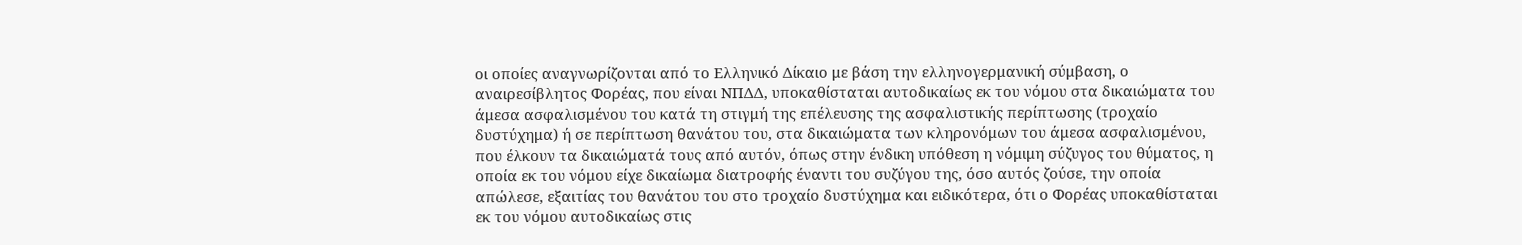οι οποίες αναγνωρίζονται από το Ελληνικό Δίκαιο με βάση την ελληνογερμανική σύμβαση, ο αναιρεσίβλητος Φορέας, που είναι ΝΠΔΔ, υποκαθίσταται αυτοδικαίως εκ του νόμου στα δικαιώματα του άμεσα ασφαλισμένου του κατά τη στιγμή της επέλευσης της ασφαλιστικής περίπτωσης (τροχαίο δυστύχημα) ή σε περίπτωση θανάτου του, στα δικαιώματα των κληρονόμων του άμεσα ασφαλισμένου, που έλκουν τα δικαιώματά τους από αυτόν, όπως στην ένδικη υπόθεση η νόμιμη σύζυγος του θύματος, η οποία εκ του νόμου είχε δικαίωμα διατροφής έναντι του συζύγου της, όσο αυτός ζούσε, την οποία απώλεσε, εξαιτίας του θανάτου του στο τροχαίο δυστύχημα και ειδικότερα, ότι ο Φορέας υποκαθίσταται εκ του νόμου αυτοδικαίως στις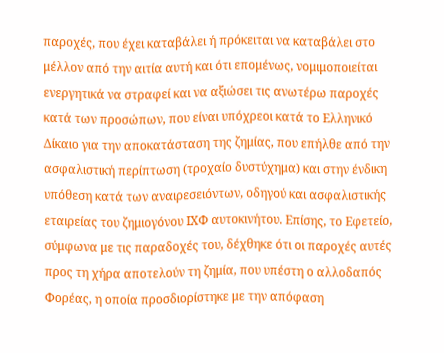παροχές, που έχει καταβάλει ή πρόκειται να καταβάλει στο μέλλον από την αιτία αυτή και ότι επομένως, νομιμοποιείται ενεργητικά να στραφεί και να αξιώσει τις ανωτέρω παροχές κατά των προσώπων, που είναι υπόχρεοι κατά το Ελληνικό Δίκαιο για την αποκατάσταση της ζημίας, που επήλθε από την ασφαλιστική περίπτωση (τροχαίο δυστύχημα) και στην ένδικη υπόθεση κατά των αναιρεσειόντων, οδηγού και ασφαλιστικής εταιρείας του ζημιογόνου ΙΧΦ αυτοκινήτου. Επίσης, το Εφετείο, σύμφωνα με τις παραδοχές του, δέχθηκε ότι οι παροχές αυτές προς τη χήρα αποτελούν τη ζημία, που υπέστη ο αλλοδαπός Φορέας, η οποία προσδιορίστηκε με την απόφαση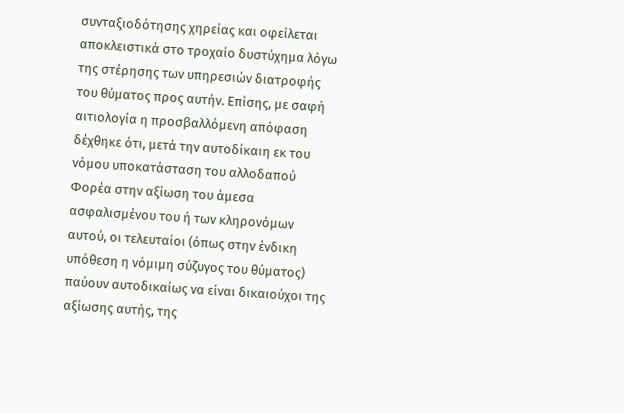συνταξιοδότησης χηρείας και οφείλεται αποκλειστικά στο τροχαίο δυστύχημα λόγω της στέρησης των υπηρεσιών διατροφής του θύματος προς αυτήν. Επίσης, με σαφή αιτιολογία η προσβαλλόμενη απόφαση δέχθηκε ότι, μετά την αυτοδίκαιη εκ του νόμου υποκατάσταση του αλλοδαπού Φορέα στην αξίωση του άμεσα ασφαλισμένου του ή των κληρονόμων αυτού, οι τελευταίοι (όπως στην ένδικη υπόθεση η νόμιμη σύζυγος του θύματος) παύουν αυτοδικαίως να είναι δικαιούχοι της αξίωσης αυτής, της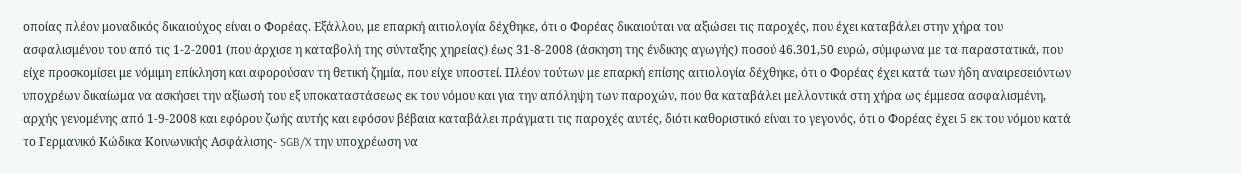οποίας πλέον μοναδικός δικαιούχος είναι ο Φορέας. Εξάλλου, με επαρκή αιτιολογία δέχθηκε, ότι ο Φορέας δικαιούται να αξιώσει τις παροχές, που έχει καταβάλει στην χήρα του ασφαλισμένου του από τις 1-2-2001 (που άρχισε η καταβολή της σύνταξης χηρείας) έως 31-8-2008 (άσκηση της ένδικης αγωγής) ποσού 46.301,50 ευρώ, σύμφωνα με τα παραστατικά, που είχε προσκομίσει με νόμιμη επίκληση και αφορούσαν τη θετική ζημία, που είχε υποστεί. Πλέον τούτων με επαρκή επίσης αιτιολογία δέχθηκε, ότι ο Φορέας έχει κατά των ήδη αναιρεσειόντων υποχρέων δικαίωμα να ασκήσει την αξίωσή του εξ υποκαταστάσεως εκ του νόμου και για την απόληψη των παροχών, που θα καταβάλει μελλοντικά στη χήρα ως έμμεσα ασφαλισμένη, αρχής γενομένης από 1-9-2008 και εφόρου ζωής αυτής και εφόσον βέβαια καταβάλει πράγματι τις παροχές αυτές, διότι καθοριστικό είναι το γεγονός, ότι ο Φορέας έχει 5 εκ του νόμου κατά το Γερμανικό Κώδικα Κοινωνικής Ασφάλισης- SGB/X την υποχρέωση να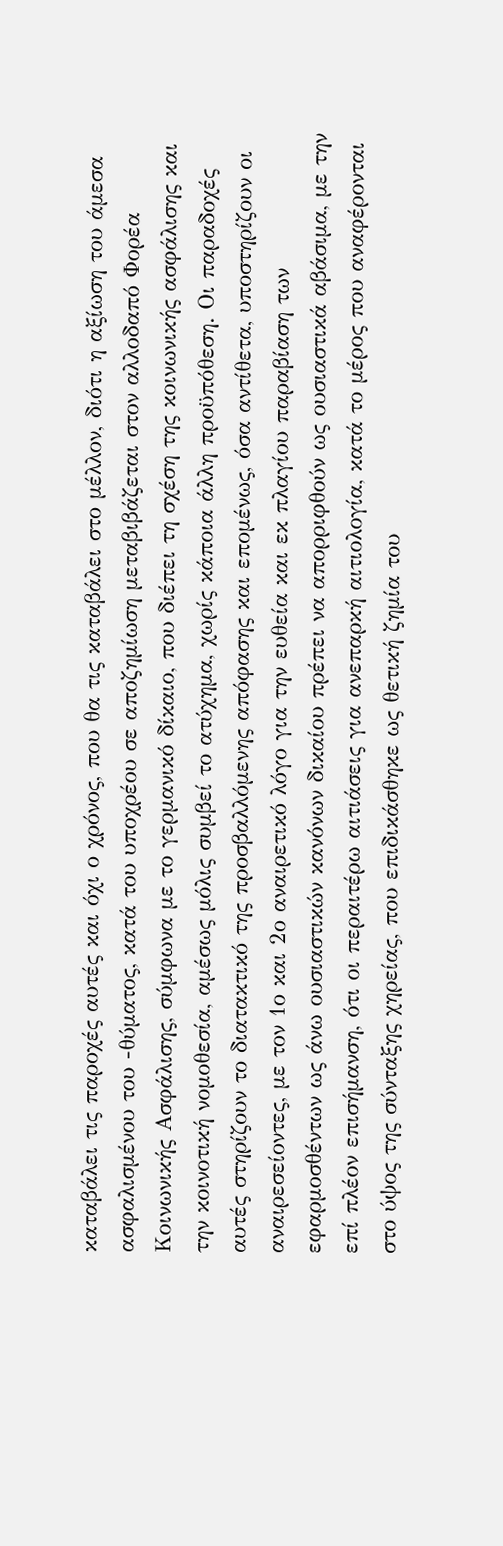καταβάλει τις παροχές αυτές και όχι ο χρόνος, που θα τις καταβάλει στο μέλλον, διότι η αξίωση του άμεσα ασφαλισμένου του -θύματος, κατά του υποχρέου σε αποζημίωση μεταβιβάζεται στον αλλοδαπό Φορέα Κοινωνικής Ασφάλισης, σύμφωνα με το γερμανικό δίκαιο, που διέπει τη σχέση της κοινωνικής ασφάλισης και την κοινοτική νομοθεσία, αμέσως μόλις συμβεί το ατύχημα, χωρίς κάποια άλλη προϋπόθεση. Οι παραδοχές αυτές στηρίζουν το διατακτικό της προσβαλλόμενης απόφασης και επομένως, όσα αντίθετα, υποστηρίζουν οι αναιρεσείοντες, με τον 1ο και 2ο αναιρετικό λόγο για την ευθεία και εκ πλαγίου παραβίαση των εφαρμοσθέντων ως άνω ουσιαστικών κανόνων δικαίου πρέπει να απορριφθούν ως ουσιαστικά αβάσιμα, με την επί πλέον επισήμανση, ότι οι περαιτέρω αιτιάσεις για ανεπαρκή αιτιολογία, κατά το μέρος που αναφέρονται στο ύψος της σύνταξης χηρείας, που επιδικάσθηκε ως θετική ζημία του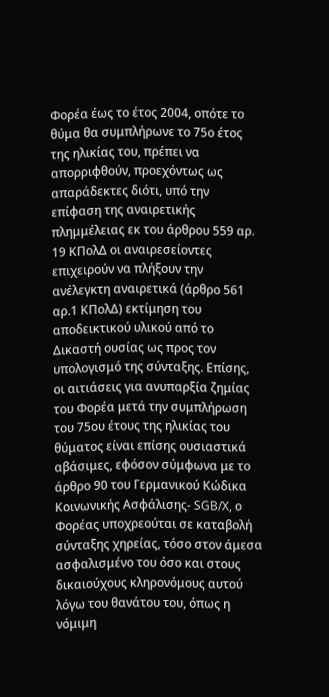Φορέα έως το έτος 2004, οπότε το θύμα θα συμπλήρωνε το 75ο έτος της ηλικίας του, πρέπει να απορριφθούν, προεχόντως ως απαράδεκτες διότι, υπό την επίφαση της αναιρετικής πλημμέλειας εκ του άρθρου 559 αρ. 19 ΚΠολΔ οι αναιρεσείοντες επιχειρούν να πλήξουν την ανέλεγκτη αναιρετικά (άρθρο 561 αρ.1 ΚΠολΔ) εκτίμηση του αποδεικτικού υλικού από το Δικαστή ουσίας ως προς τον υπολογισμό της σύνταξης. Επίσης, οι αιτιάσεις για ανυπαρξία ζημίας του Φορέα μετά την συμπλήρωση του 75ου έτους της ηλικίας του θύματος είναι επίσης ουσιαστικά αβάσιμες, εφόσον σύμφωνα με το άρθρο 90 του Γερμανικού Κώδικα Κοινωνικής Ασφάλισης- SGB/X, ο Φορέας υποχρεούται σε καταβολή σύνταξης χηρείας, τόσο στον άμεσα ασφαλισμένο του όσο και στους δικαιούχους κληρονόμους αυτού λόγω του θανάτου του, όπως η νόμιμη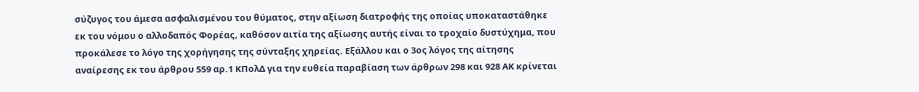σύζυγος του άμεσα ασφαλισμένου του θύματος, στην αξίωση διατροφής της οποίας υποκαταστάθηκε εκ του νόμου ο αλλοδαπός Φορέας, καθόσον αιτία της αξίωσης αυτής είναι το τροχαίο δυστύχημα, που προκάλεσε το λόγο της χορήγησης της σύνταξης χηρείας. Εξάλλου και ο 3ος λόγος της αίτησης αναίρεσης εκ του άρθρου 559 αρ.1 ΚΠολΔ για την ευθεία παραβίαση των άρθρων 298 και 928 ΑΚ κρίνεται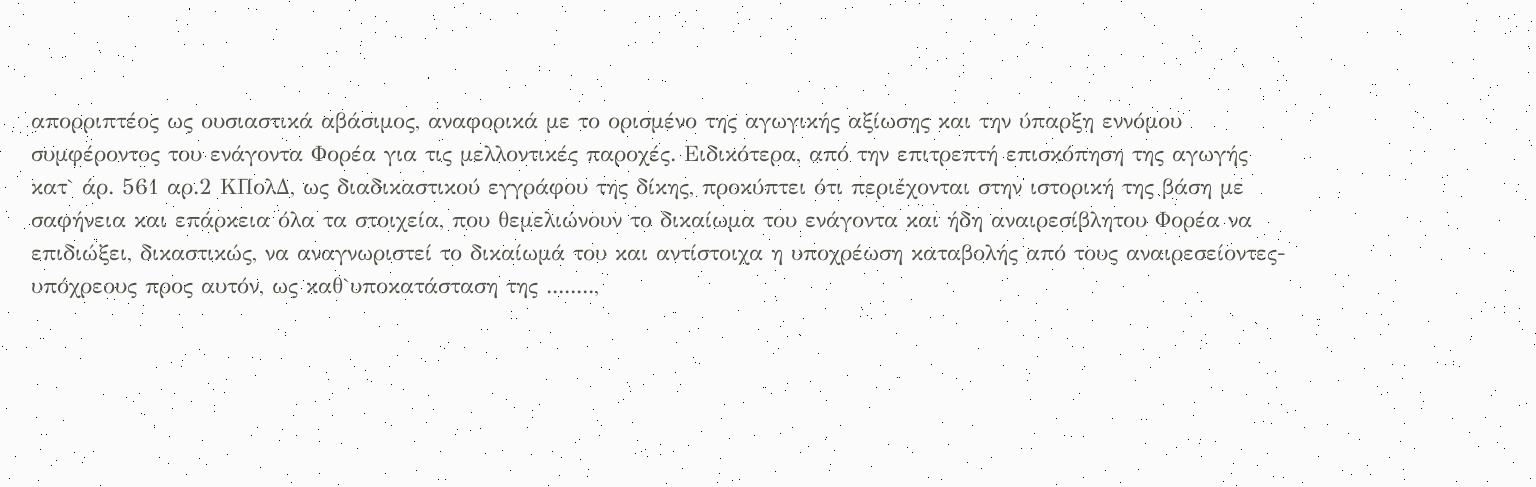απορριπτέος ως ουσιαστικά αβάσιμος, αναφορικά με το ορισμένο της αγωγικής αξίωσης και την ύπαρξη εννόμου συμφέροντος του ενάγοντα Φορέα για τις μελλοντικές παροχές. Ειδικότερα, από την επιτρεπτή επισκόπηση της αγωγής κατ` άρ. 561 αρ.2 ΚΠολΔ, ως διαδικαστικού εγγράφου της δίκης, προκύπτει ότι περιέχονται στην ιστορική της βάση με σαφήνεια και επάρκεια όλα τα στοιχεία, που θεμελιώνουν το δικαίωμα του ενάγοντα και ήδη αναιρεσίβλητου Φορέα να επιδιώξει, δικαστικώς, να αναγνωριστεί το δικαίωμά του και αντίστοιχα η υποχρέωση καταβολής από τους αναιρεσείοντες-υπόχρεους προς αυτόν, ως καθ`υποκατάσταση της ........,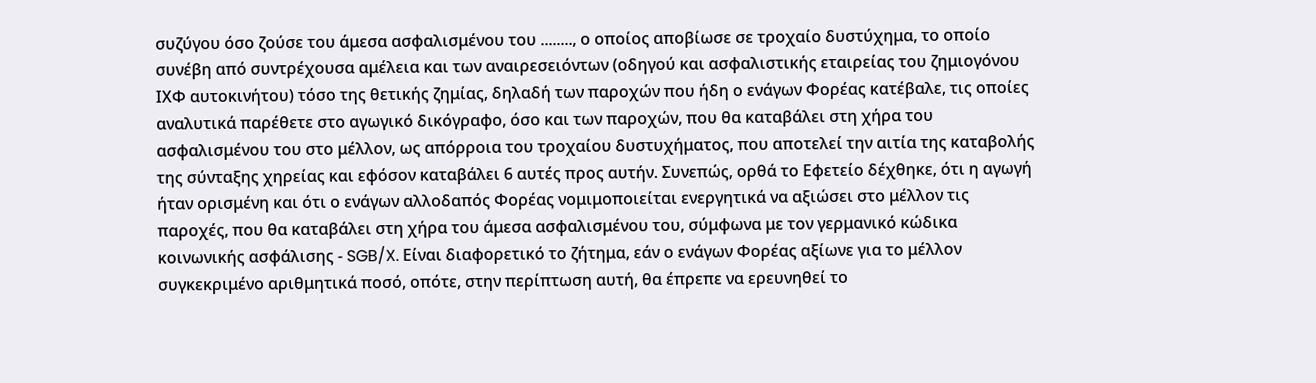συζύγου όσο ζούσε του άμεσα ασφαλισμένου του ........, ο οποίος αποβίωσε σε τροχαίο δυστύχημα, το οποίο συνέβη από συντρέχουσα αμέλεια και των αναιρεσειόντων (οδηγού και ασφαλιστικής εταιρείας του ζημιογόνου ΙΧΦ αυτοκινήτου) τόσο της θετικής ζημίας, δηλαδή των παροχών που ήδη ο ενάγων Φορέας κατέβαλε, τις οποίες αναλυτικά παρέθετε στο αγωγικό δικόγραφο, όσο και των παροχών, που θα καταβάλει στη χήρα του ασφαλισμένου του στο μέλλον, ως απόρροια του τροχαίου δυστυχήματος, που αποτελεί την αιτία της καταβολής της σύνταξης χηρείας και εφόσον καταβάλει 6 αυτές προς αυτήν. Συνεπώς, ορθά το Εφετείο δέχθηκε, ότι η αγωγή ήταν ορισμένη και ότι ο ενάγων αλλοδαπός Φορέας νομιμοποιείται ενεργητικά να αξιώσει στο μέλλον τις παροχές, που θα καταβάλει στη χήρα του άμεσα ασφαλισμένου του, σύμφωνα με τον γερμανικό κώδικα κοινωνικής ασφάλισης - SGB/X. Είναι διαφορετικό το ζήτημα, εάν ο ενάγων Φορέας αξίωνε για το μέλλον συγκεκριμένο αριθμητικά ποσό, οπότε, στην περίπτωση αυτή, θα έπρεπε να ερευνηθεί το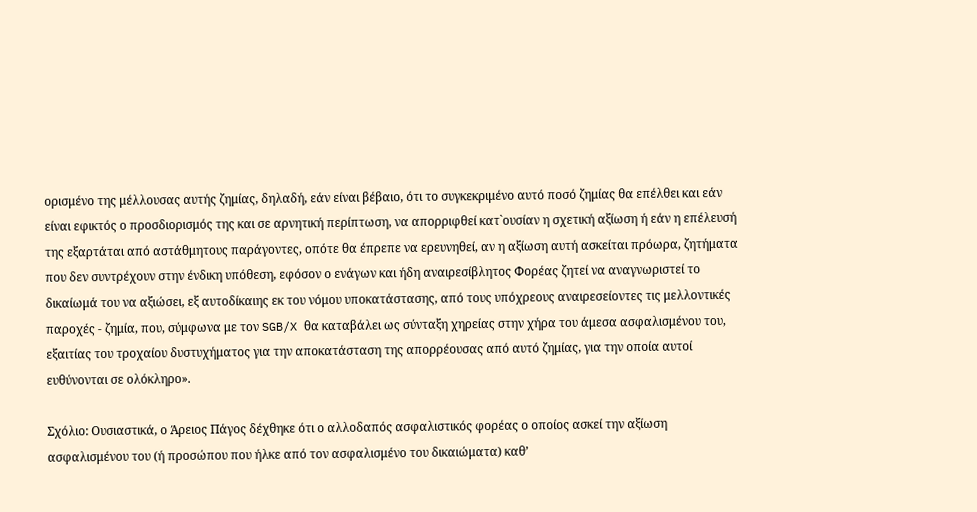ορισμένο της μέλλουσας αυτής ζημίας, δηλαδή, εάν είναι βέβαιο, ότι το συγκεκριμένο αυτό ποσό ζημίας θα επέλθει και εάν είναι εφικτός ο προσδιορισμός της και σε αρνητική περίπτωση, να απορριφθεί κατ`ουσίαν η σχετική αξίωση ή εάν η επέλευσή της εξαρτάται από αστάθμητους παράγοντες, οπότε θα έπρεπε να ερευνηθεί, αν η αξίωση αυτή ασκείται πρόωρα, ζητήματα που δεν συντρέχουν στην ένδικη υπόθεση, εφόσον ο ενάγων και ήδη αναιρεσίβλητος Φορέας ζητεί να αναγνωριστεί το δικαίωμά του να αξιώσει, εξ αυτοδίκαιης εκ του νόμου υποκατάστασης, από τους υπόχρεους αναιρεσείοντες τις μελλοντικές παροχές - ζημία, που, σύμφωνα με τον SGB/X θα καταβάλει ως σύνταξη χηρείας στην χήρα του άμεσα ασφαλισμένου του, εξαιτίας του τροχαίου δυστυχήματος για την αποκατάσταση της απορρέουσας από αυτό ζημίας, για την οποία αυτοί ευθύνονται σε ολόκληρο».

Σχόλιο: Ουσιαστικά, ο Άρειος Πάγος δέχθηκε ότι ο αλλοδαπός ασφαλιστικός φορέας ο οποίος ασκεί την αξίωση ασφαλισμένου του (ή προσώπου που ήλκε από τον ασφαλισμένο του δικαιώματα) καθ’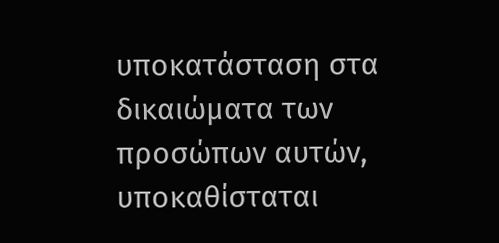υποκατάσταση στα δικαιώματα των προσώπων αυτών, υποκαθίσταται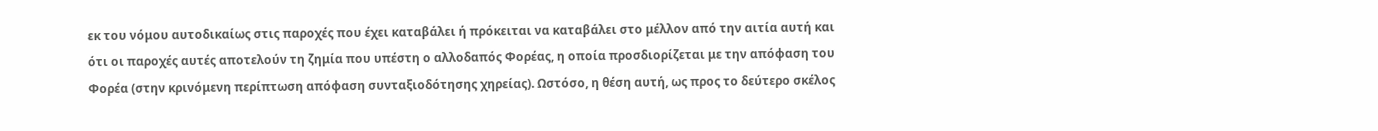εκ του νόμου αυτοδικαίως στις παροχές που έχει καταβάλει ή πρόκειται να καταβάλει στο μέλλον από την αιτία αυτή και ότι οι παροχές αυτές αποτελούν τη ζημία που υπέστη ο αλλοδαπός Φορέας, η οποία προσδιορίζεται με την απόφαση του Φορέα (στην κρινόμενη περίπτωση απόφαση συνταξιοδότησης χηρείας). Ωστόσο, η θέση αυτή, ως προς το δεύτερο σκέλος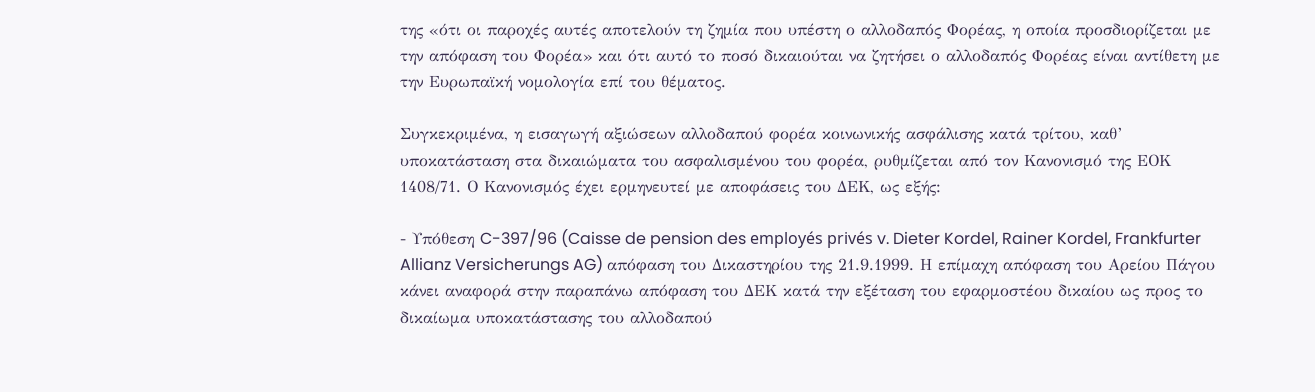της «ότι οι παροχές αυτές αποτελούν τη ζημία που υπέστη ο αλλοδαπός Φορέας, η οποία προσδιορίζεται με την απόφαση του Φορέα» και ότι αυτό το ποσό δικαιούται να ζητήσει ο αλλοδαπός Φορέας είναι αντίθετη με την Ευρωπαϊκή νομολογία επί του θέματος.

Συγκεκριμένα, η εισαγωγή αξιώσεων αλλοδαπού φορέα κοινωνικής ασφάλισης κατά τρίτου, καθ’ υποκατάσταση στα δικαιώματα του ασφαλισμένου του φορέα, ρυθμίζεται από τον Κανονισμό της ΕΟΚ 1408/71. Ο Κανονισμός έχει ερμηνευτεί με αποφάσεις του ΔΕΚ, ως εξής:

- Υπόθεση C-397/96 (Caisse de pension des employés privés v. Dieter Kordel, Rainer Kordel, Frankfurter Allianz Versicherungs AG) απόφαση του Δικαστηρίου της 21.9.1999. Η επίμαχη απόφαση του Αρείου Πάγου κάνει αναφορά στην παραπάνω απόφαση του ΔΕΚ κατά την εξέταση του εφαρμοστέου δικαίου ως προς το δικαίωμα υποκατάστασης του αλλοδαπού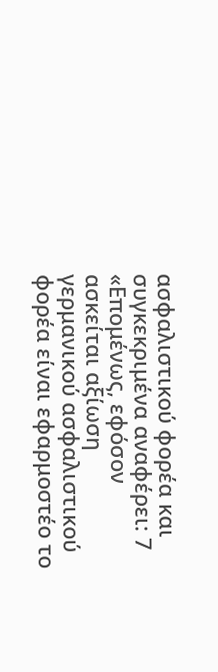ασφαλιστικού φορέα και συγκεκριμένα αναφέρει: 7 «Επομένως, εφόσον ασκείται αξίωση γερμανικού ασφαλιστικού φορέα είναι εφαρμοστέο το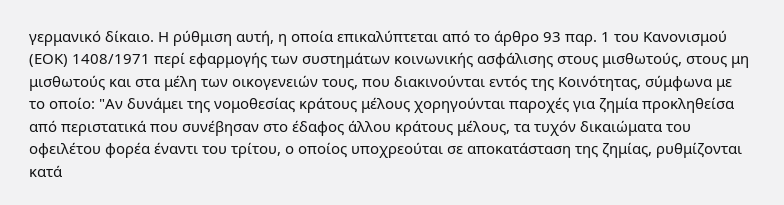γερμανικό δίκαιο. Η ρύθμιση αυτή, η οποία επικαλύπτεται από το άρθρο 93 παρ. 1 του Κανονισμού (ΕΟΚ) 1408/1971 περί εφαρμογής των συστημάτων κοινωνικής ασφάλισης στους μισθωτούς, στους μη μισθωτούς και στα μέλη των οικογενειών τους, που διακινούνται εντός της Κοινότητας, σύμφωνα με το οποίο: "Αν δυνάμει της νομοθεσίας κράτους μέλους χορηγούνται παροχές για ζημία προκληθείσα από περιστατικά που συνέβησαν στο έδαφος άλλου κράτους μέλους, τα τυχόν δικαιώματα του οφειλέτου φορέα έναντι του τρίτου, ο οποίος υποχρεούται σε αποκατάσταση της ζημίας, ρυθμίζονται κατά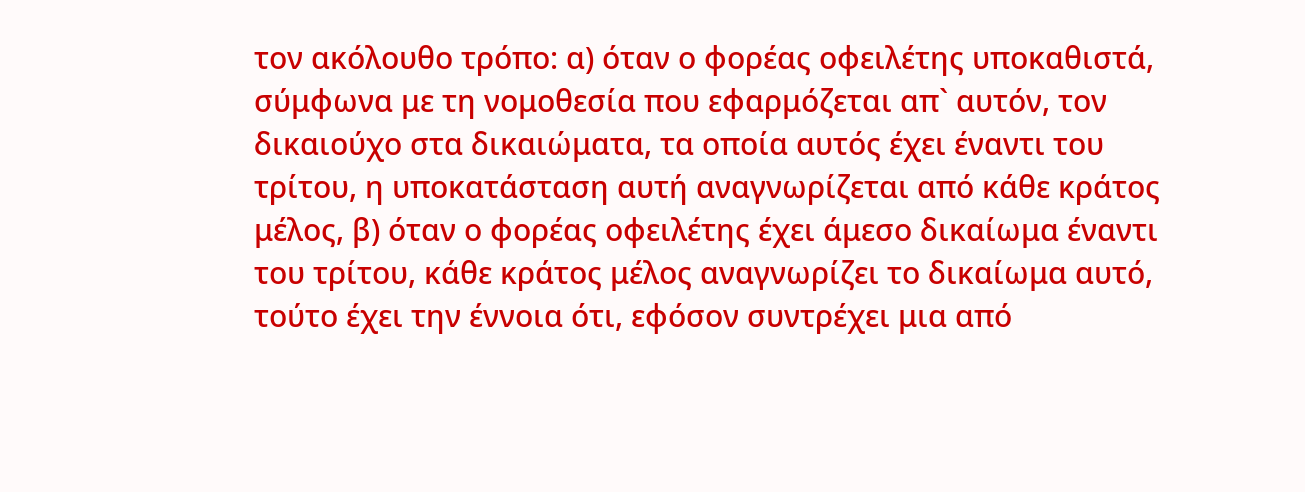τον ακόλουθο τρόπο: α) όταν ο φορέας οφειλέτης υποκαθιστά, σύμφωνα με τη νομοθεσία που εφαρμόζεται απ` αυτόν, τον δικαιούχο στα δικαιώματα, τα οποία αυτός έχει έναντι του τρίτου, η υποκατάσταση αυτή αναγνωρίζεται από κάθε κράτος μέλος, β) όταν ο φορέας οφειλέτης έχει άμεσο δικαίωμα έναντι του τρίτου, κάθε κράτος μέλος αναγνωρίζει το δικαίωμα αυτό, τούτο έχει την έννοια ότι, εφόσον συντρέχει μια από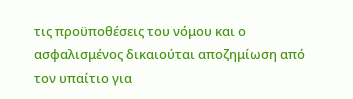τις προϋποθέσεις του νόμου και ο ασφαλισμένος δικαιούται αποζημίωση από τον υπαίτιο για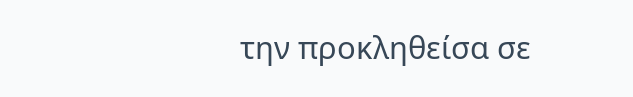την προκληθείσα σε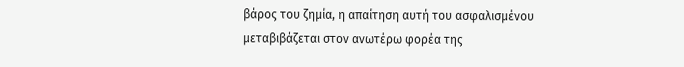βάρος του ζημία, η απαίτηση αυτή του ασφαλισμένου μεταβιβάζεται στον ανωτέρω φορέα της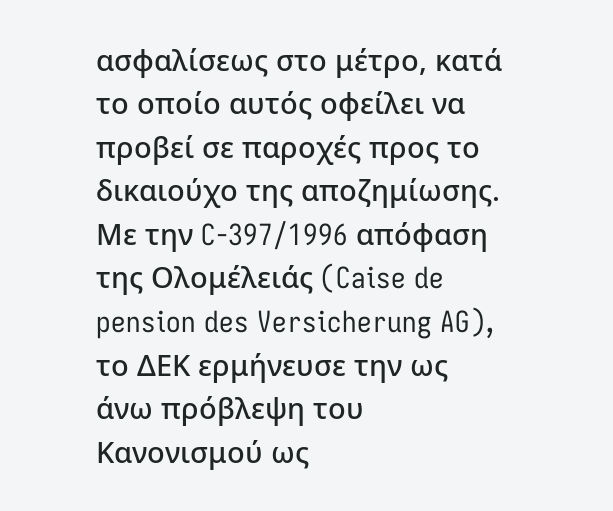ασφαλίσεως στο μέτρο, κατά το οποίο αυτός οφείλει να προβεί σε παροχές προς το δικαιούχο της αποζημίωσης. Με την C-397/1996 απόφαση της Ολομέλειάς (Caise de pension des Versicherung AG), το ΔΕΚ ερμήνευσε την ως άνω πρόβλεψη του Κανονισμού ως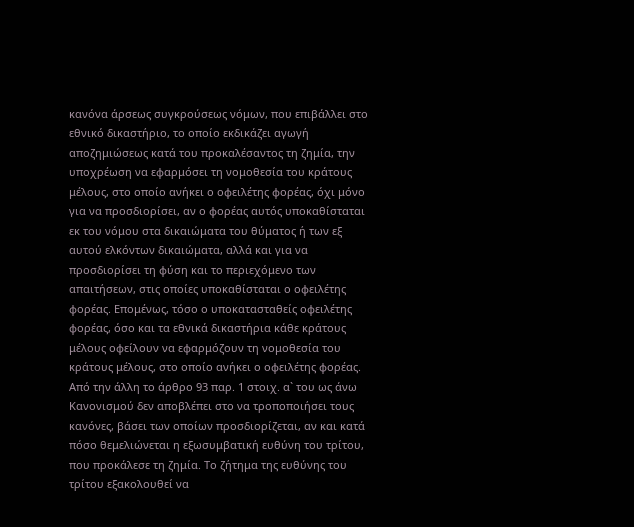κανόνα άρσεως συγκρούσεως νόμων, που επιβάλλει στο εθνικό δικαστήριο, το οποίο εκδικάζει αγωγή αποζημιώσεως κατά του προκαλέσαντος τη ζημία, την υποχρέωση να εφαρμόσει τη νομοθεσία του κράτους μέλους, στο οποίο ανήκει ο οφειλέτης φορέας, όχι μόνο για να προσδιορίσει, αν ο φορέας αυτός υποκαθίσταται εκ του νόμου στα δικαιώματα του θύματος ή των εξ αυτού ελκόντων δικαιώματα, αλλά και για να προσδιορίσει τη φύση και το περιεχόμενο των απαιτήσεων, στις οποίες υποκαθίσταται ο οφειλέτης φορέας. Επομένως, τόσο ο υποκατασταθείς οφειλέτης φορέας, όσο και τα εθνικά δικαστήρια κάθε κράτους μέλους οφείλουν να εφαρμόζουν τη νομοθεσία του κράτους μέλους, στο οποίο ανήκει ο οφειλέτης φορέας. Από την άλλη το άρθρο 93 παρ. 1 στοιχ. α` του ως άνω Κανονισμού δεν αποβλέπει στο να τροποποιήσει τους κανόνες, βάσει των οποίων προσδιορίζεται, αν και κατά πόσο θεμελιώνεται η εξωσυμβατική ευθύνη του τρίτου, που προκάλεσε τη ζημία. Το ζήτημα της ευθύνης του τρίτου εξακολουθεί να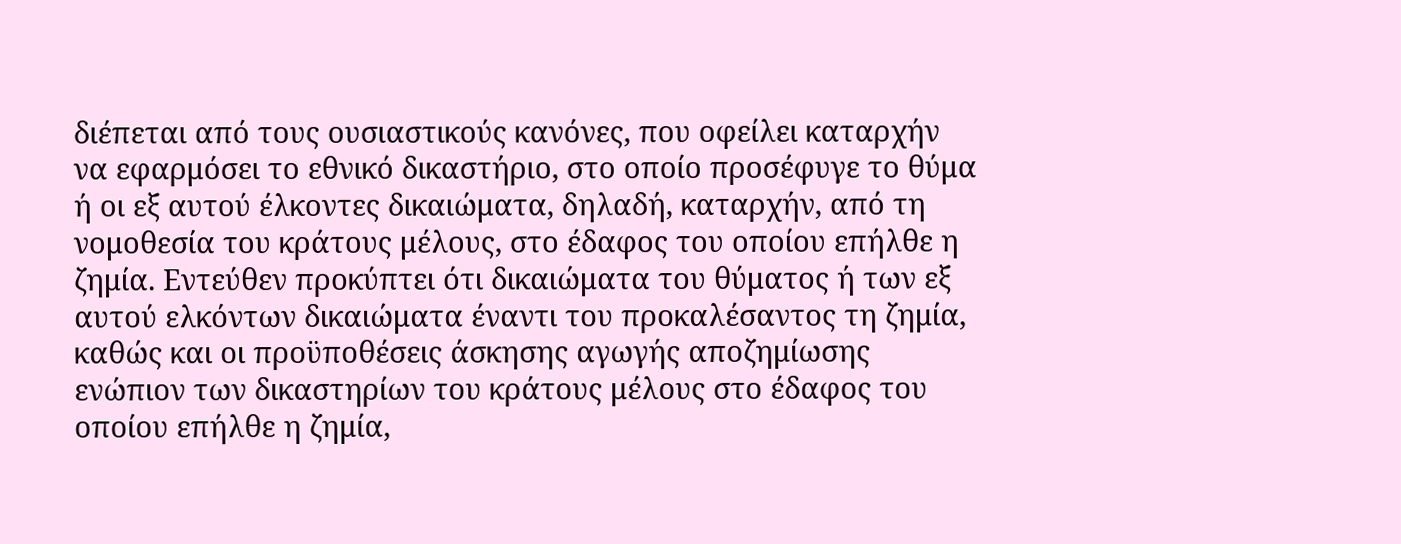διέπεται από τους ουσιαστικούς κανόνες, που οφείλει καταρχήν να εφαρμόσει το εθνικό δικαστήριο, στο οποίο προσέφυγε το θύμα ή οι εξ αυτού έλκοντες δικαιώματα, δηλαδή, καταρχήν, από τη νομοθεσία του κράτους μέλους, στο έδαφος του οποίου επήλθε η ζημία. Εντεύθεν προκύπτει ότι δικαιώματα του θύματος ή των εξ αυτού ελκόντων δικαιώματα έναντι του προκαλέσαντος τη ζημία, καθώς και οι προϋποθέσεις άσκησης αγωγής αποζημίωσης ενώπιον των δικαστηρίων του κράτους μέλους στο έδαφος του οποίου επήλθε η ζημία,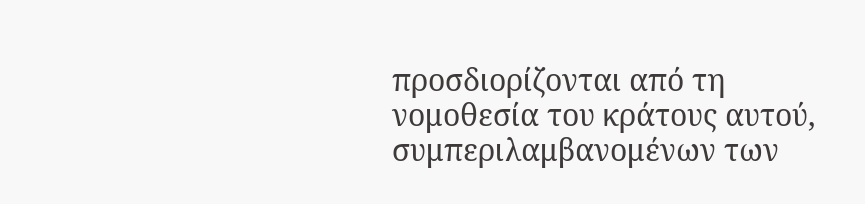προσδιορίζονται από τη νομοθεσία του κράτους αυτού, συμπεριλαμβανομένων των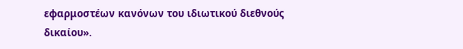εφαρμοστέων κανόνων του ιδιωτικού διεθνούς δικαίου».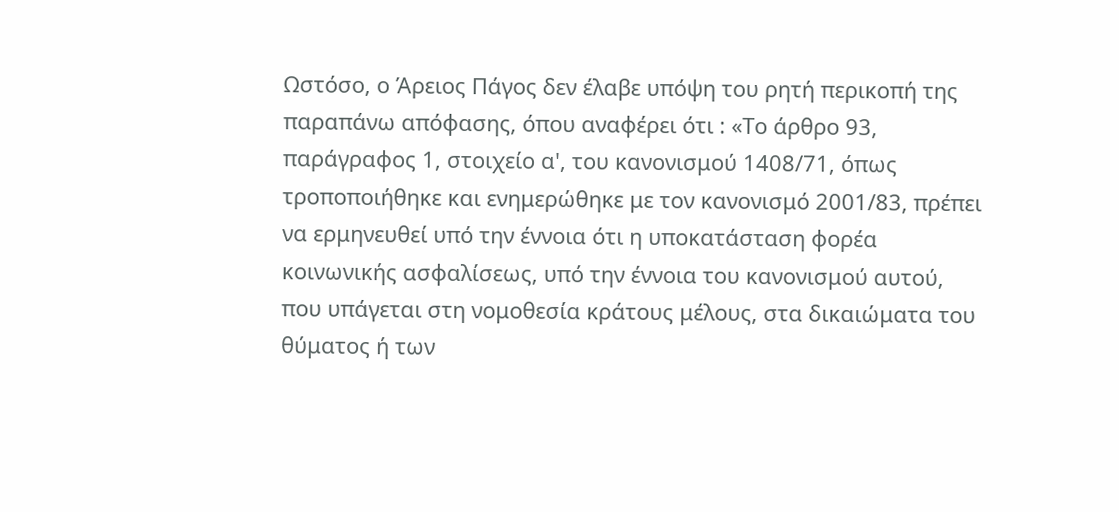Ωστόσο, ο Άρειος Πάγος δεν έλαβε υπόψη του ρητή περικοπή της παραπάνω απόφασης, όπου αναφέρει ότι : «Το άρθρο 93, παράγραφος 1, στοιχείο α', του κανονισμού 1408/71, όπως τροποποιήθηκε και ενημερώθηκε με τον κανονισμό 2001/83, πρέπει να ερμηνευθεί υπό την έννοια ότι η υποκατάσταση φορέα κοινωνικής ασφαλίσεως, υπό την έννοια του κανονισμού αυτού, που υπάγεται στη νομοθεσία κράτους μέλους, στα δικαιώματα του θύματος ή των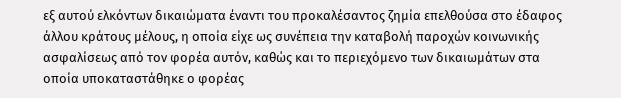εξ αυτού ελκόντων δικαιώματα έναντι του προκαλέσαντος ζημία επελθούσα στο έδαφος άλλου κράτους μέλους, η οποία είχε ως συνέπεια την καταβολή παροχών κοινωνικής ασφαλίσεως από τον φορέα αυτόν, καθώς και το περιεχόμενο των δικαιωμάτων στα οποία υποκαταστάθηκε ο φορέας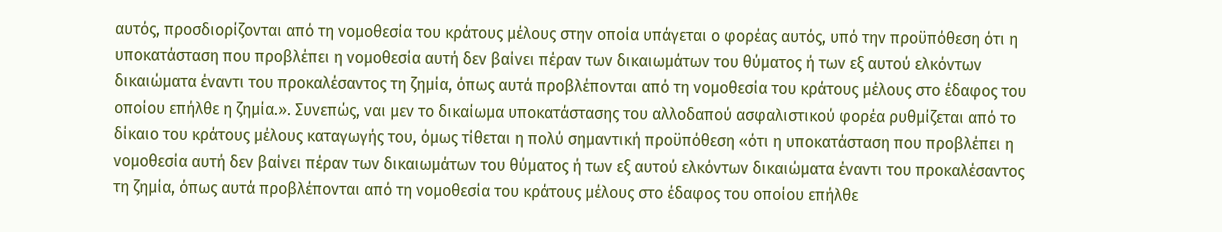αυτός, προσδιορίζονται από τη νομοθεσία του κράτους μέλους στην οποία υπάγεται ο φορέας αυτός, υπό την προϋπόθεση ότι η υποκατάσταση που προβλέπει η νομοθεσία αυτή δεν βαίνει πέραν των δικαιωμάτων του θύματος ή των εξ αυτού ελκόντων δικαιώματα έναντι του προκαλέσαντος τη ζημία, όπως αυτά προβλέπονται από τη νομοθεσία του κράτους μέλους στο έδαφος του οποίου επήλθε η ζημία.». Συνεπώς, ναι μεν το δικαίωμα υποκατάστασης του αλλοδαπού ασφαλιστικού φορέα ρυθμίζεται από το δίκαιο του κράτους μέλους καταγωγής του, όμως τίθεται η πολύ σημαντική προϋπόθεση «ότι η υποκατάσταση που προβλέπει η νομοθεσία αυτή δεν βαίνει πέραν των δικαιωμάτων του θύματος ή των εξ αυτού ελκόντων δικαιώματα έναντι του προκαλέσαντος τη ζημία, όπως αυτά προβλέπονται από τη νομοθεσία του κράτους μέλους στο έδαφος του οποίου επήλθε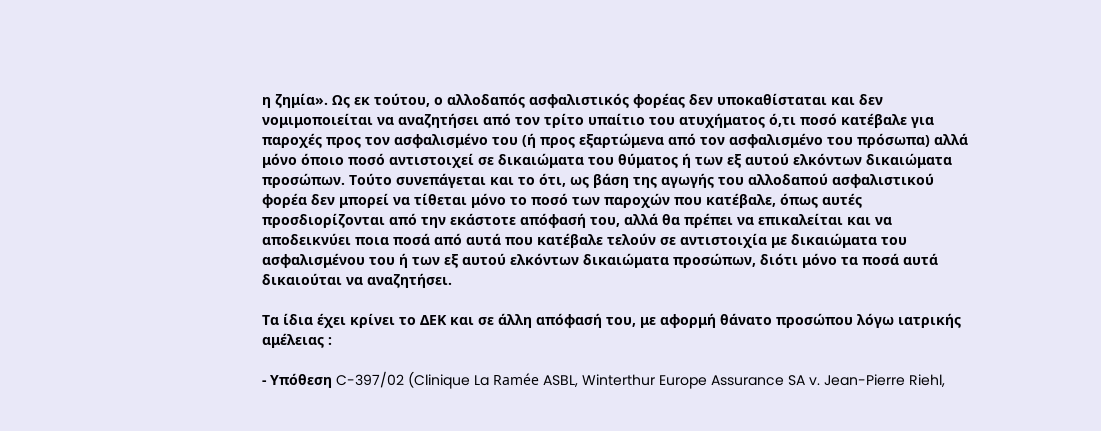η ζημία». Ως εκ τούτου, ο αλλοδαπός ασφαλιστικός φορέας δεν υποκαθίσταται και δεν νομιμοποιείται να αναζητήσει από τον τρίτο υπαίτιο του ατυχήματος ό,τι ποσό κατέβαλε για παροχές προς τον ασφαλισμένο του (ή προς εξαρτώμενα από τον ασφαλισμένο του πρόσωπα) αλλά μόνο όποιο ποσό αντιστοιχεί σε δικαιώματα του θύματος ή των εξ αυτού ελκόντων δικαιώματα προσώπων. Τούτο συνεπάγεται και το ότι, ως βάση της αγωγής του αλλοδαπού ασφαλιστικού φορέα δεν μπορεί να τίθεται μόνο το ποσό των παροχών που κατέβαλε, όπως αυτές προσδιορίζονται από την εκάστοτε απόφασή του, αλλά θα πρέπει να επικαλείται και να αποδεικνύει ποια ποσά από αυτά που κατέβαλε τελούν σε αντιστοιχία με δικαιώματα του ασφαλισμένου του ή των εξ αυτού ελκόντων δικαιώματα προσώπων, διότι μόνο τα ποσά αυτά δικαιούται να αναζητήσει.

Τα ίδια έχει κρίνει το ΔΕΚ και σε άλλη απόφασή του, με αφορμή θάνατο προσώπου λόγω ιατρικής αμέλειας :

- Υπόθεση C-397/02 (Clinique La Ramée ASBL, Winterthur Europe Assurance SA v. Jean-Pierre Riehl,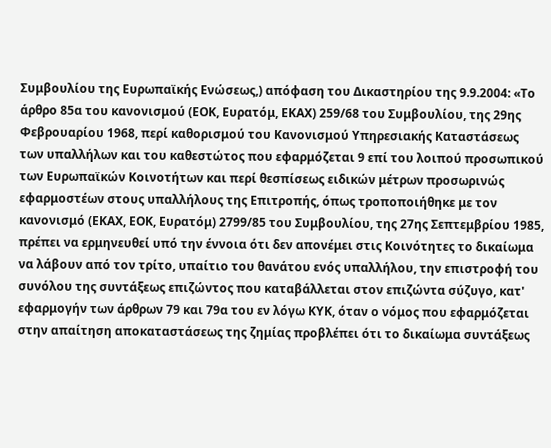Συμβουλίου της Ευρωπαϊκής Ενώσεως,) απόφαση του Δικαστηρίου της 9.9.2004: «Το άρθρο 85α του κανονισμού (ΕΟΚ, Ευρατόμ, ΕΚΑΧ) 259/68 του Συμβουλίου, της 29ης Φεβρουαρίου 1968, περί καθορισμού του Κανονισμού Υπηρεσιακής Καταστάσεως των υπαλλήλων και του καθεστώτος που εφαρμόζεται 9 επί του λοιπού προσωπικού των Ευρωπαϊκών Κοινοτήτων και περί θεσπίσεως ειδικών μέτρων προσωρινώς εφαρμοστέων στους υπαλλήλους της Επιτροπής, όπως τροποποιήθηκε με τον κανονισμό (ΕΚΑΧ, ΕΟΚ, Ευρατόμ) 2799/85 του Συμβουλίου, της 27ης Σεπτεμβρίου 1985, πρέπει να ερμηνευθεί υπό την έννοια ότι δεν απονέμει στις Κοινότητες το δικαίωμα να λάβουν από τον τρίτο, υπαίτιο του θανάτου ενός υπαλλήλου, την επιστροφή του συνόλου της συντάξεως επιζώντος που καταβάλλεται στον επιζώντα σύζυγο, κατ' εφαρμογήν των άρθρων 79 και 79α του εν λόγω ΚΥΚ, όταν ο νόμος που εφαρμόζεται στην απαίτηση αποκαταστάσεως της ζημίας προβλέπει ότι το δικαίωμα συντάξεως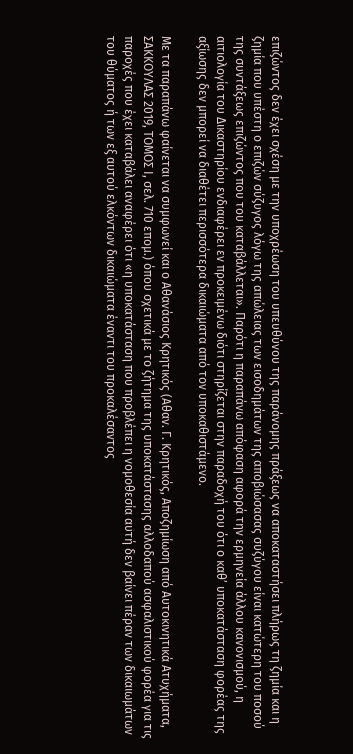επιζώντος δεν έχει σχέση με την υποχρέωση του υπευθύνου της παράνομης πράξεως να αποκαταστήσει πλήρως τη ζημία και η ζημία που υπέστη ο επιζών σύζυγος λόγω της απώλειας των εισοδημάτων της αποβιώσασας συζύγου είναι κατώτερη του ποσού της συντάξεως επιζώντος που του καταβάλλεται». Παρότι η παραπάνω απόφαση αφορά την ερμηνεία άλλου κανονισμού, η αιτιολογία του Δικαστηρίου ενδιαφέρει εν προκειμένω διότι στηρίζεται στην παραδοχή του ότι ο καθ’ υποκατάσταση φορέας της αξίωσης δεν μπορεί να διαθέτει περισσότερα δικαιώματα από τον υποκαθιστάμενο.

Με τα παραπάνω φαίνεται να συμφωνεί και ο Αθανάσιος Κρητικός (Αθαν. Γ. Κρητικός, Αποζημίωση από Αυτοκινητικά Ατυχήματα, ΣΑΚΚΟΥΛΑΣ 2019, ΤΟΜΟΣ Ι, σελ. 710 επομ.) όπου σχετικά με το ζήτημα της υποκατάστασης αλλοδαπού ασφαλιστικού φορέα για τις παροχές που έχει καταβάλει αναφέρει ότι «η υποκατάσταση που προβλέπει η νομοθεσία αυτή δεν βαίνει πέραν των δικαιωμάτων του θύματος ή των εξ αυτού ελκόντων δικαιώματα έναντι του προκαλέσαντος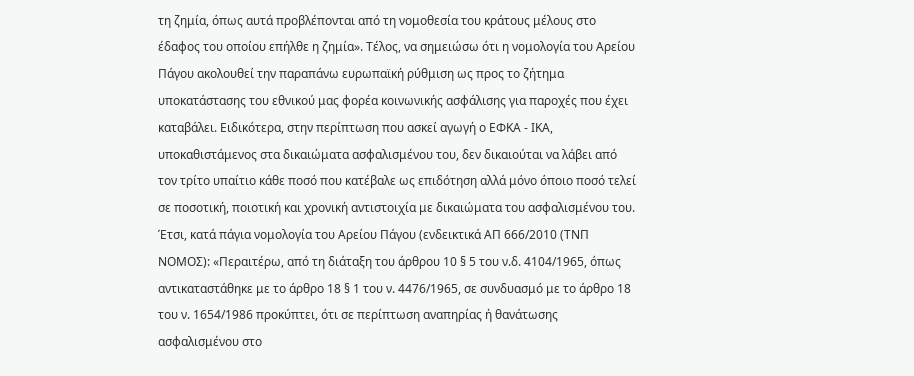τη ζημία, όπως αυτά προβλέπονται από τη νομοθεσία του κράτους μέλους στο έδαφος του οποίου επήλθε η ζημία». Τέλος, να σημειώσω ότι η νομολογία του Αρείου Πάγου ακολουθεί την παραπάνω ευρωπαϊκή ρύθμιση ως προς το ζήτημα υποκατάστασης του εθνικού μας φορέα κοινωνικής ασφάλισης για παροχές που έχει καταβάλει. Ειδικότερα, στην περίπτωση που ασκεί αγωγή ο ΕΦΚΑ - ΙΚΑ, υποκαθιστάμενος στα δικαιώματα ασφαλισμένου του, δεν δικαιούται να λάβει από τον τρίτο υπαίτιο κάθε ποσό που κατέβαλε ως επιδότηση αλλά μόνο όποιο ποσό τελεί σε ποσοτική, ποιοτική και χρονική αντιστοιχία με δικαιώματα του ασφαλισμένου του. Έτσι, κατά πάγια νομολογία του Αρείου Πάγου (ενδεικτικά ΑΠ 666/2010 (ΤΝΠ ΝΟΜΟΣ): «Περαιτέρω, από τη διάταξη του άρθρου 10 § 5 του ν.δ. 4104/1965, όπως αντικαταστάθηκε με το άρθρο 18 § 1 του ν. 4476/1965, σε συνδυασμό με το άρθρο 18 του ν. 1654/1986 προκύπτει, ότι σε περίπτωση αναπηρίας ή θανάτωσης ασφαλισμένου στο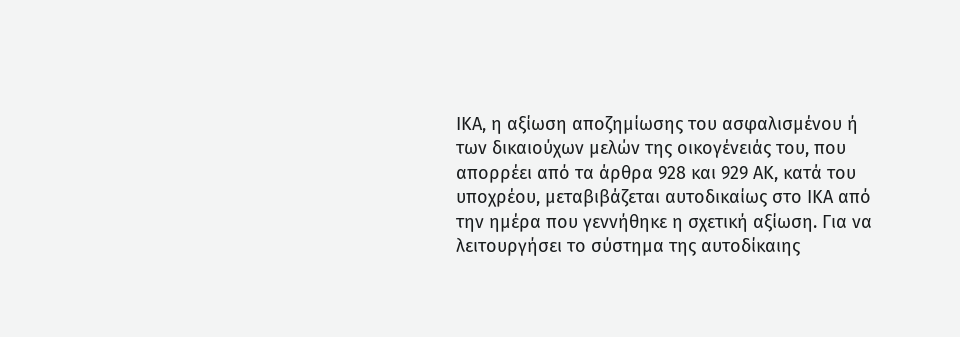ΙΚΑ, η αξίωση αποζημίωσης του ασφαλισμένου ή των δικαιούχων μελών της οικογένειάς του, που απορρέει από τα άρθρα 928 και 929 ΑΚ, κατά του υποχρέου, μεταβιβάζεται αυτοδικαίως στο ΙΚΑ από την ημέρα που γεννήθηκε η σχετική αξίωση. Για να λειτουργήσει το σύστημα της αυτοδίκαιης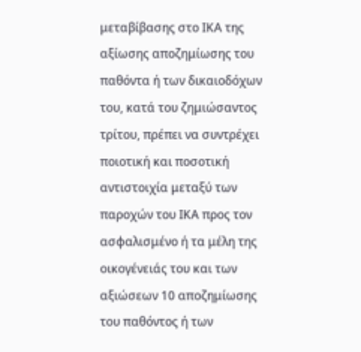μεταβίβασης στο ΙΚΑ της αξίωσης αποζημίωσης του παθόντα ή των δικαιοδόχων του, κατά του ζημιώσαντος τρίτου, πρέπει να συντρέχει ποιοτική και ποσοτική αντιστοιχία μεταξύ των παροχών του ΙΚΑ προς τον ασφαλισμένο ή τα μέλη της οικογένειάς του και των αξιώσεων 10 αποζημίωσης του παθόντος ή των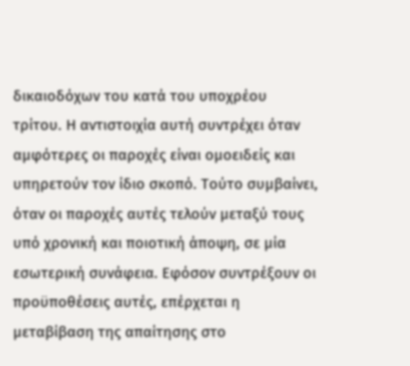δικαιοδόχων του κατά του υποχρέου τρίτου. Η αντιστοιχία αυτή συντρέχει όταν αμφότερες οι παροχές είναι ομοειδείς και υπηρετούν τον ίδιο σκοπό. Τούτο συμβαίνει, όταν οι παροχές αυτές τελούν μεταξύ τους υπό χρονική και ποιοτική άποψη, σε μία εσωτερική συνάφεια. Εφόσον συντρέξουν οι προϋποθέσεις αυτές, επέρχεται η μεταβίβαση της απαίτησης στο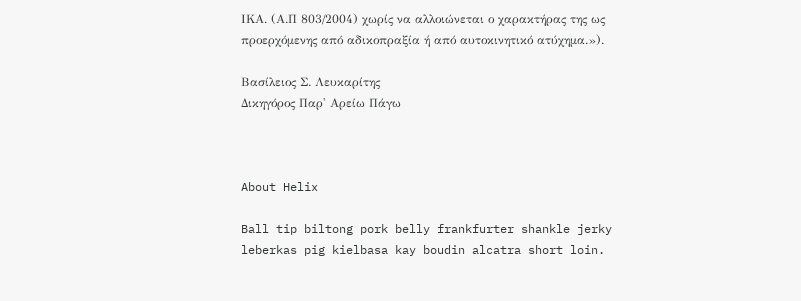ΙΚΑ. (Α.Π 803/2004) χωρίς να αλλοιώνεται ο χαρακτήρας της ως προερχόμενης από αδικοπραξία ή από αυτοκινητικό ατύχημα.»).

Βασίλειος Σ. Λευκαρίτης
Δικηγόρος Παρ' Αρείω Πάγω



About Helix

Ball tip biltong pork belly frankfurter shankle jerky leberkas pig kielbasa kay boudin alcatra short loin.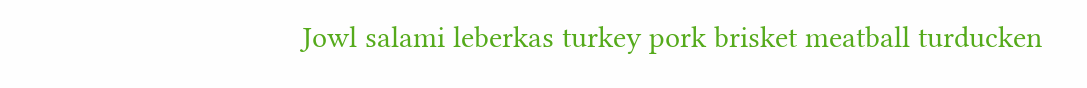Jowl salami leberkas turkey pork brisket meatball turducken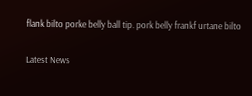flank bilto porke belly ball tip. pork belly frankf urtane bilto

Latest News